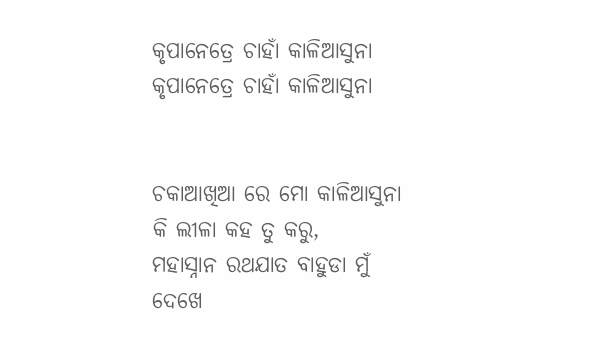କୃପାନେତ୍ରେ ଚାହାଁ କାଳିଆସୁନା
କୃପାନେତ୍ରେ ଚାହାଁ କାଳିଆସୁନା


ଚକାଆଖିଆ ରେ ମୋ କାଳିଆସୁନା
କି ଲୀଳା କହ ତୁ କରୁ,
ମହାସ୍ନାନ ରଥଯାତ ବାହୁଡା ମୁଁ
ଦେଖେ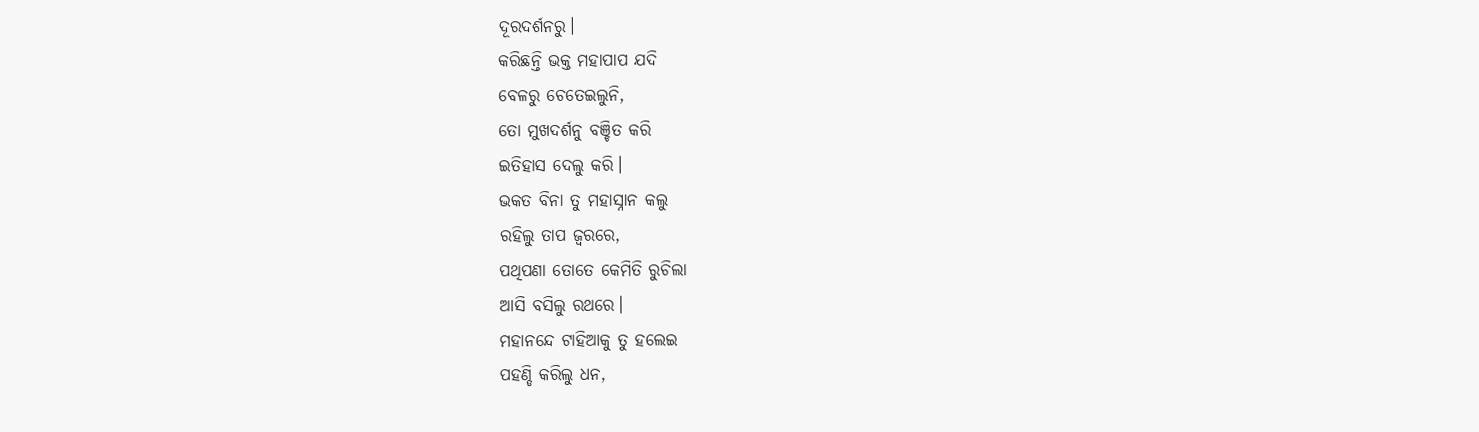ଦୂରଦର୍ଶନରୁ।
କରିଛନ୍ତି ଭକ୍ତ ମହାପାପ ଯଦି
ବେଳରୁ ଚେତେଇଲୁନି,
ତୋ ମୁଖଦର୍ଶନୁ ବଞ୍ଚିତ କରି
ଇତିହାସ ଦେଲୁ କରି।
ଭକତ ବିନା ତୁ ମହାସ୍ନାନ କଲୁ
ରହିଲୁ ତାପ ଜ୍ଵରରେ,
ପଥିପଣା ତୋତେ କେମିତି ରୁଚିଲା
ଆସି ବସିଲୁ ରଥରେ।
ମହାନନ୍ଦେ ଟାହିଆକୁ ତୁ ହଲେଇ
ପହଣ୍ଡି କରିଲୁ ଧନ,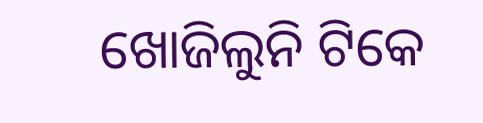ଖୋଜିଲୁନି ଟିକେ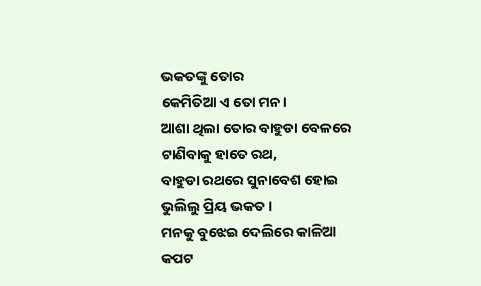ଭକତଙ୍କୁ ତୋର
କେମିତିଆ ଏ ତୋ ମନ।
ଆଶା ଥିଲା ତୋର ବାହୁଡା ବେଳରେ
ଟାଣିବାକୁ ହାତେ ରଥ,
ବାହୁଡା ରଥରେ ସୁନାବେଶ ହୋଇ
ଭୁଲିଲୁ ପ୍ରିୟ ଭକତ।
ମନକୁ ବୁଝେଇ ଦେଲିରେ କାଳିଆ
କପଟ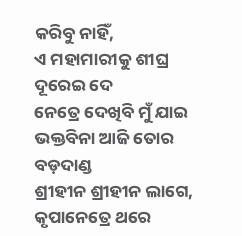କରିବୁ ନାହିଁ,
ଏ ମହାମାରୀକୁ ଶୀଘ୍ର ଦୂରେଇ ଦେ
ନେତ୍ରେ ଦେଖିବି ମୁଁ ଯାଇ
ଭକ୍ତବିନା ଆଜି ତୋର ବଡ଼ଦାଣ୍ଡ
ଶ୍ରୀହୀନ ଶ୍ରୀହୀନ ଲାଗେ,
କୃପାନେତ୍ରେ ଥରେ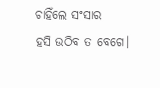ଚାହିଁଲେ ସଂସାର
ହସି ଉଠିବ ତ ବେଗେ।